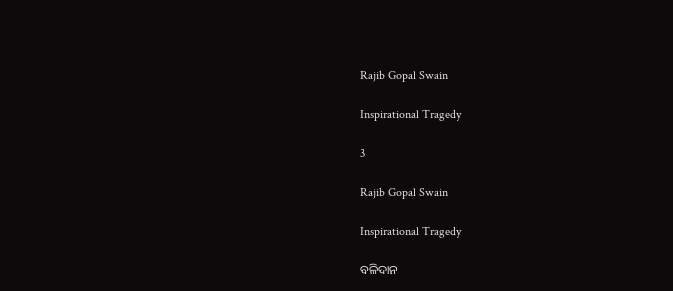Rajib Gopal Swain

Inspirational Tragedy

3

Rajib Gopal Swain

Inspirational Tragedy

ବଳିଦାନ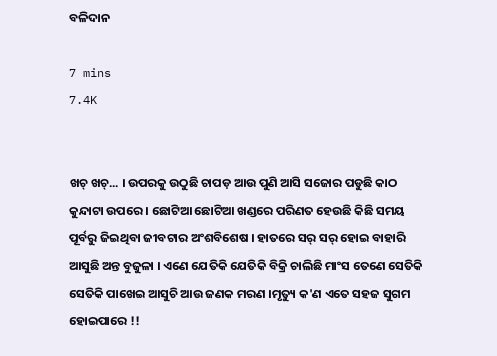ବଳିଦାନ

7 mins
7.4K


ଖଚ୍‍ ଖଚ୍‍... । ଉପରକୁ ଉଠୁଛି ଚାପଡ଼ ଆଉ ପୁଣି ଆସି ସଜୋର ପଡୁଛି କାଠ କୁନ୍ଦାଟା ଉପରେ । ଛୋଟିଆ ଛୋଟିଆ ଖଣ୍ଡରେ ପରିଣତ ହେଉଛି କିଛି ସମୟ ପୂର୍ବରୁ ଜିଇଥିବା ଜୀବଟାର ଅଂଶବିଶେଷ । ହାତରେ ସର୍‍ ସର୍‍ ହୋଇ ବାହାରି ଆସୁଛି ଅନ୍ତ ବୁଜୁଳା । ଏଣେ ଯେତିକି ଯେତିକି ବିକ୍ରି ଚାଲିଛି ମାଂସ ତେଣେ ସେତିକି ସେତିକି ପାଖେଇ ଆସୁଚି ଆଉ ଜଣକ ମରଣ ।ମୃତ୍ୟୁ କ'ଣ ଏତେ ସହଜ ସୁଗମ ହୋଇପାରେ !!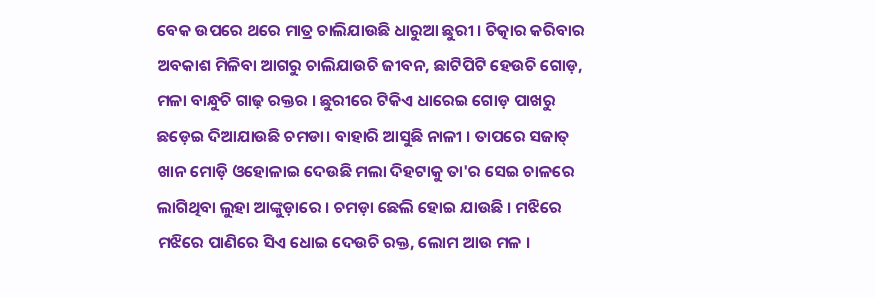ବେକ ଉପରେ ଥରେ ମାତ୍ର ଚାଲିଯାଉଛି ଧାରୁଆ ଛୁରୀ । ଚିତ୍କାର କରିବାର ଅବକାଶ ମିଳିବା ଆଗରୁ ଚାଲିଯାଉଚି ଜୀବନ, ଛାଟିପିଟି ହେଉଚି ଗୋଡ଼, ମଳା ବାନ୍ଧୁଚି ଗାଢ଼ ରକ୍ତର । ଛୁରୀରେ ଟିକିଏ ଧାରେଇ ଗୋଡ଼ ପାଖରୁ ଛଡ଼େଇ ଦିଆଯାଉଛି ଚମଡା। ବାହାରି ଆସୁଛି ନାଳୀ । ତାପରେ ସଜାତ୍‍ ଖାନ ମୋଡ଼ି ଓହୋଳାଇ ଦେଉଛି ମଲା ଦିହଟାକୁ ତା'ର ସେଇ ଚାଳରେ ଲାଗିଥିବା ଲୁହା ଆଙ୍କୁଡ଼ାରେ । ଚମଡ଼ା ଛେଲି ହୋଇ ଯାଉଛି । ମଝିରେ ମଝିରେ ପାଣିରେ ସିଏ ଧୋଇ ଦେଉଚି ରକ୍ତ, ଲୋମ ଆଉ ମଳ ।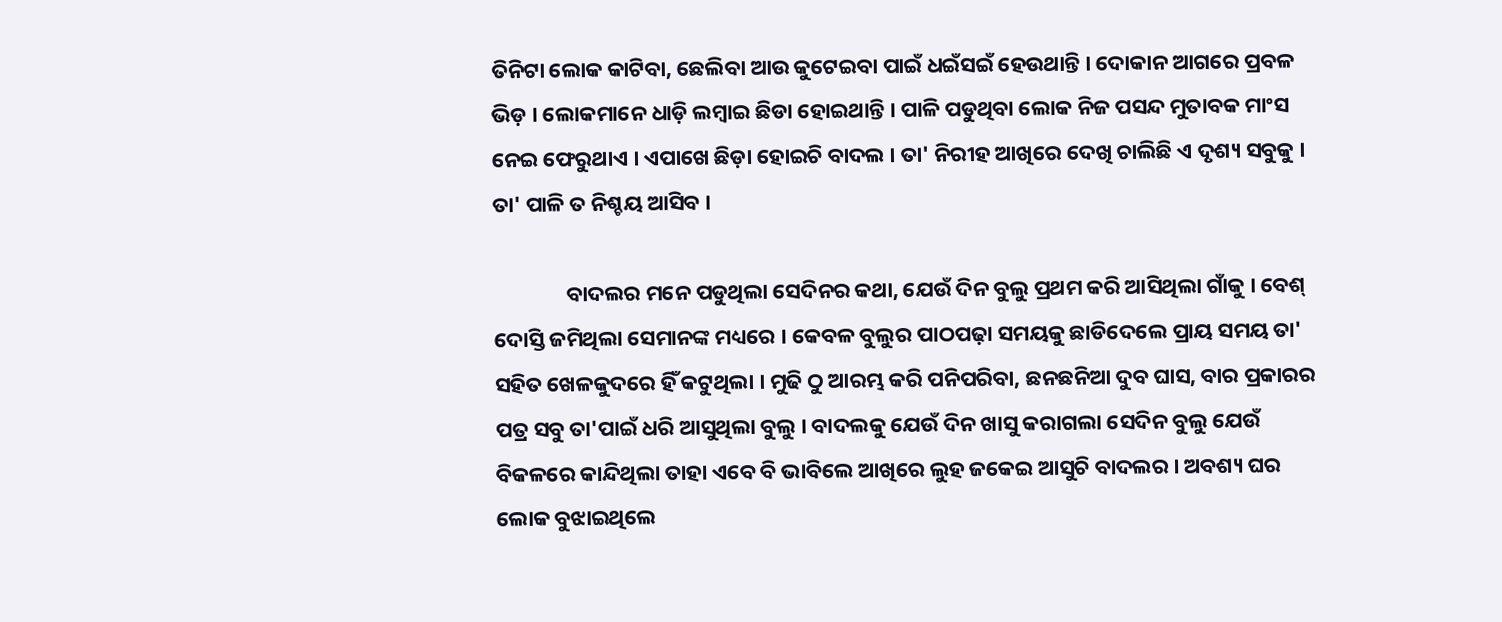ତିନିଟା ଲୋକ କାଟିବା, ଛେଲିବା ଆଉ କୁଟେଇବା ପାଇଁ ଧଇଁସଇଁ ହେଉଥାନ୍ତି । ଦୋକାନ ଆଗରେ ପ୍ରବଳ ଭିଡ଼ । ଲୋକମାନେ ଧାଡ଼ି ଲମ୍ୱାଇ ଛିଡା ହୋଇଥାନ୍ତି । ପାଳି ପଡୁଥିବା ଲୋକ ନିଜ ପସନ୍ଦ ମୁତାବକ ମାଂସ ନେଇ ଫେରୁଥାଏ । ଏପାଖେ ଛିଡ଼ା ହୋଇଚି ବାଦଲ । ତା' ନିରୀହ ଆଖିରେ ଦେଖି ଚାଲିଛି ଏ ଦୃଶ୍ୟ ସବୁକୁ । ତା' ପାଳି ତ ନିଶ୍ଚୟ ଆସିବ ।

               ବାଦଲର ମନେ ପଡୁଥିଲା ସେଦିନର କଥା, ଯେଉଁ ଦିନ ବୁଲୁ ପ୍ରଥମ କରି ଆସିଥିଲା ଗାଁକୁ । ବେଶ୍‍ ଦୋସ୍ତି ଜମିଥିଲା ସେମାନଙ୍କ ମଧ୍ୟରେ । କେବଳ ବୁଲୁର ପାଠପଢ଼ା ସମୟକୁ ଛାଡିଦେଲେ ପ୍ରାୟ ସମୟ ତା' ସହିତ ଖେଳକୁଦରେ ହିଁ କଟୁଥିଲା । ମୁଢି ଠୁ ଆରମ୍ଭ କରି ପନିପରିବା, ଛନଛନିଆ ଦୁବ ଘାସ, ବାର ପ୍ରକାରର ପତ୍ର ସବୁ ତା'ପାଇଁ ଧରି ଆସୁଥିଲା ବୁଲୁ । ବାଦଲକୁ ଯେଉଁ ଦିନ ଖାସୁ କରାଗଲା ସେଦିନ ବୁଲୁ ଯେଉଁ ବିକଳରେ କାନ୍ଦିଥିଲା ତାହା ଏବେ ବି ଭାବିଲେ ଆଖିରେ ଲୁହ ଜକେଇ ଆସୁଚି ବାଦଲର । ଅବଶ୍ୟ ଘର ଲୋକ ବୁଝାଇଥିଲେ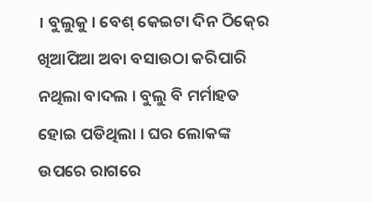। ବୁଲୁକୁ । ବେଶ୍‍ କେଇଟା ଦିନ ଠିକ୍‍ରେ ଖିଆପିଆ ଅବା ବସାଉଠା କରିପାରି ନଥିଲା ବାଦଲ । ବୁଲୁ ବି ମର୍ମାହତ ହୋଇ ପଡିଥିଲା । ଘର ଲୋକଙ୍କ ଉପରେ ରାଗରେ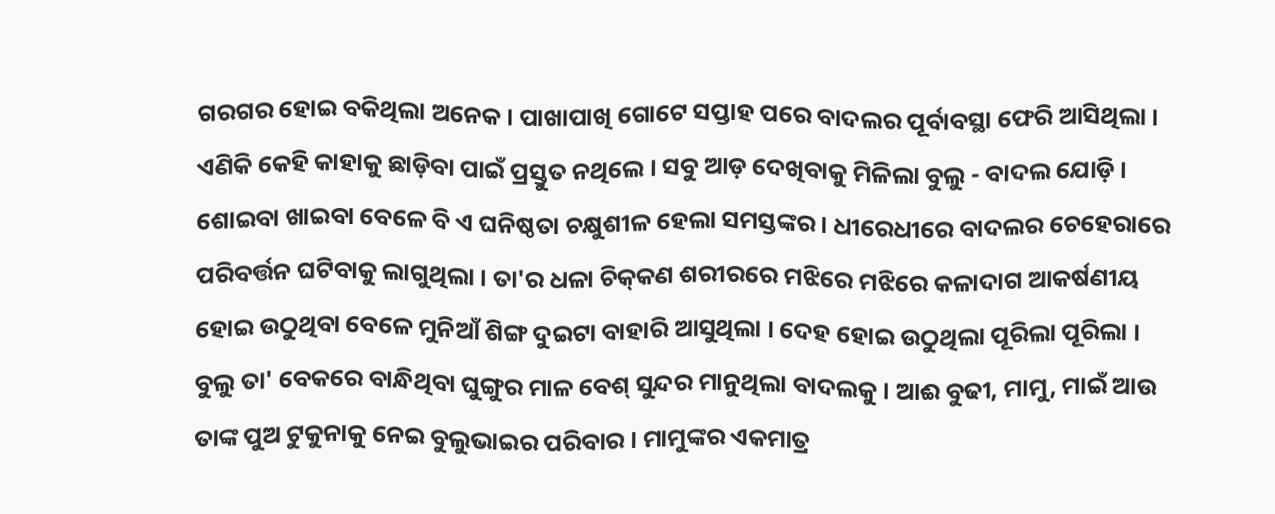ଗରଗର ହୋଇ ବକିଥିଲା ଅନେକ । ପାଖାପାଖି ଗୋଟେ ସପ୍ତାହ ପରେ ବାଦଲର ପୂର୍ବାବସ୍ଥା ଫେରି ଆସିଥିଲା । ଏଣିକି କେହି କାହାକୁ ଛାଡ଼ିବା ପାଇଁ ପ୍ରସ୍ତୁତ ନଥିଲେ । ସବୁ ଆଡ଼ ଦେଖିବାକୁ ମିଳିଲା ବୁଲୁ - ବାଦଲ ଯୋଡ଼ି । ଶୋଇବା ଖାଇବା ବେଳେ ବି ଏ ଘନିଷ୍ଠତା ଚକ୍ଷୁଶୀଳ ହେଲା ସମସ୍ତଙ୍କର । ଧୀରେଧୀରେ ବାଦଲର ଚେହେରାରେ ପରିବର୍ତ୍ତନ ଘଟିବାକୁ ଲାଗୁଥିଲା । ତା'ର ଧଳା ଚିକ୍‍କଣ ଶରୀରରେ ମଝିରେ ମଝିରେ କଳାଦାଗ ଆକର୍ଷଣୀୟ ହୋଇ ଉଠୁଥିବା ବେଳେ ମୁନିଆଁ ଶିଙ୍ଗ ଦୁଇଟା ବାହାରି ଆସୁଥିଲା । ଦେହ ହୋଇ ଉଠୁଥିଲା ପୂରିଲା ପୂରିଲା । ବୁଲୁ ତା' ବେକରେ ବାନ୍ଧିଥିବା ଘୁଙ୍ଗୁର ମାଳ ବେଶ୍‍ ସୁନ୍ଦର ମାନୁଥିଲା ବାଦଲକୁ । ଆଈ ବୁଢୀ, ମାମୁ, ମାଇଁ ଆଉ ତାଙ୍କ ପୁଅ ଟୁକୁନାକୁ ନେଇ ବୁଲୁଭାଇର ପରିବାର । ମାମୁଙ୍କର ଏକମାତ୍ର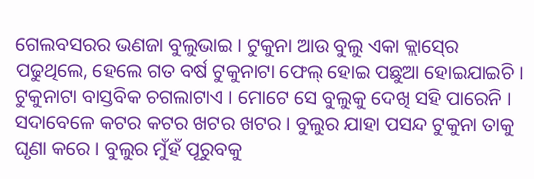ଗେଲବସରର ଭଣଜା ବୁଲୁଭାଇ । ଟୁକୁନା ଆଉ ବୁଲୁ ଏକା କ୍ଲାସ୍‍ରେ ପଢୁଥିଲେ, ହେଲେ ଗତ ବର୍ଷ ଟୁକୁନାଟା ଫେଲ୍‍ ହୋଇ ପଛୁଆ ହୋଇଯାଇଚି । ଟୁକୁନାଟା ବାସ୍ତବିକ ଚଗଲାଟାଏ । ମୋଟେ ସେ ବୁଲୁକୁ ଦେଖି ସହି ପାରେନି । ସଦାବେଳେ କଟର କଟର ଖଟର ଖଟର । ବୁଲୁର ଯାହା ପସନ୍ଦ ଟୁକୁନା ତାକୁ ଘୃଣା କରେ । ବୁଲୁର ମୁଁହଁ ପୂରୁବକୁ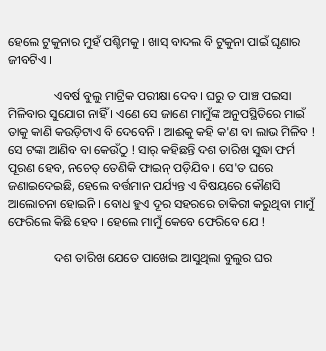ହେଲେ ଟୁକୁନାର ମୁହଁ ପଶ୍ଚିମକୁ । ଖାସ୍‍ ବାଦଲ ବି ଟୁକୁନା ପାଇଁ ଘୃଣାର ଜୀବଟିଏ ।

               ଏବର୍ଷ ବୁଲୁ ମାଟ୍ରିକ ପରୀକ୍ଷା ଦେବ । ଘରୁ ତ ପାଞ୍ଚ ପଇସା ମିଳିବାର ସୁଯୋଗ ନାହିଁ । ଏଣେ ସେ ଜାଣେ ମାମୁଁଙ୍କ ଅନୁପସ୍ଥିତିରେ ମାଇଁ ତାକୁ କାଣି କଉଡ଼ିଟାଏ ବି ଦେବେନି । ଆଈକୁ କହି କ'ଣ ବା ଲାଭ ମିଳିବ ! ସେ ଟଙ୍କା ଆଣିବ ବା କେଉଁଠୁ ! ସାର୍‍ କହିଛନ୍ତି ଦଶ ତାରିଖ ସୁଦ୍ଧା ଫର୍ମ ପୂରଣ ହେବ, ନଚେତ୍‍ ତେଣିକି ଫାଇନ୍‍ ପଡ଼ିଯିବ । ସେ'ତ ଘରେ ଜଣାଇଦେଇଛି, ହେଲେ ବର୍ତ୍ତମାନ ପର୍ଯ୍ୟନ୍ତ ଏ ବିଷୟରେ କୌଣସି ଆଲୋଚନା ହୋଇନି । ବୋଧ ହୁଏ ଦୂର ସହରରେ ଚାକିରୀ କରୁଥିବା ମାମୁଁ ଫେରିଲେ କିଛି ହେବ । ହେଲେ ମାମୁଁ କେବେ ଫେରିବେ ଯେ !

               ଦଶ ତାରିଖ ଯେତେ ପାଖେଇ ଆସୁଥିଲା ବୁଲୁର ଘର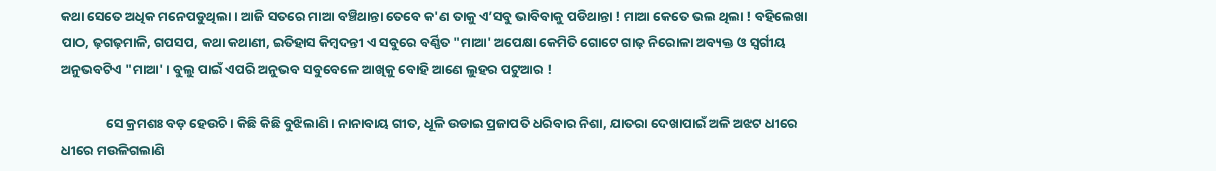କଥା ସେତେ ଅଧିକ ମନେପଡୁଥିଲା । ଆଜି ସତରେ ମାଆ ବଞ୍ଚିଥାନ୍ତା ତେବେ କ'ଣ ତାକୁ ଏ’ସବୁ ଭାବିବାକୁ ପଡିଥାନ୍ତା ! ମାଆ କେତେ ଭଲ ଥିଲା ! ବହିଲେଖା ପାଠ, ଢ଼ଗଢ଼ମାଳି, ଗପସପ, କଥା କଥାଣୀ, ଇତିହାସ କିମ୍ୱଦନ୍ତୀ ଏ ସବୁରେ ବର୍ଣ୍ଣିତ "ମାଆ' ଅପେକ୍ଷା କେମିତି ଗୋଟେ ଗାଢ଼ ନିରୋଳା ଅବ୍ୟକ୍ତ ଓ ସ୍ୱର୍ଗୀୟ ଅନୁଭବଟିଏ "ମାଆ' । ବୁଲୁ ପାଇଁ ଏପରି ଅନୁଭବ ସବୁବେଳେ ଆଖିକୁ ବୋହି ଆଣେ ଲୁହର ପଟୁଆର !

               ସେ କ୍ରମଶଃ ବଡ଼ ହେଉଚି । କିଛି କିଛି ବୁଝିଲାଣି । ନାନାବାୟ ଗୀତ, ଧୂଳି ଉଡାଇ ପ୍ରଜାପତି ଧରିବାର ନିଶା, ଯାତରା ଦେଖାପାଇଁ ଅଳି ଅଝଟ ଧୀରେ ଧୀରେ ମଉଳିଗଲାଣି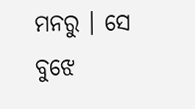ମନରୁ । ସେ ବୁଝେ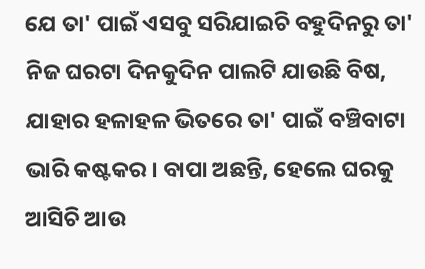ଯେ ତା' ପାଇଁ ଏସବୁ ସରିଯାଇଚି ବହୁଦିନରୁ ତା' ନିଜ ଘରଟା ଦିନକୁଦିନ ପାଲଟି ଯାଉଛି ବିଷ, ଯାହାର ହଳାହଳ ଭିତରେ ତା' ପାଇଁ ବଞ୍ଚିବାଟା ଭାରି କଷ୍ଟକର । ବାପା ଅଛନ୍ତି, ହେଲେ ଘରକୁ ଆସିଚି ଆଉ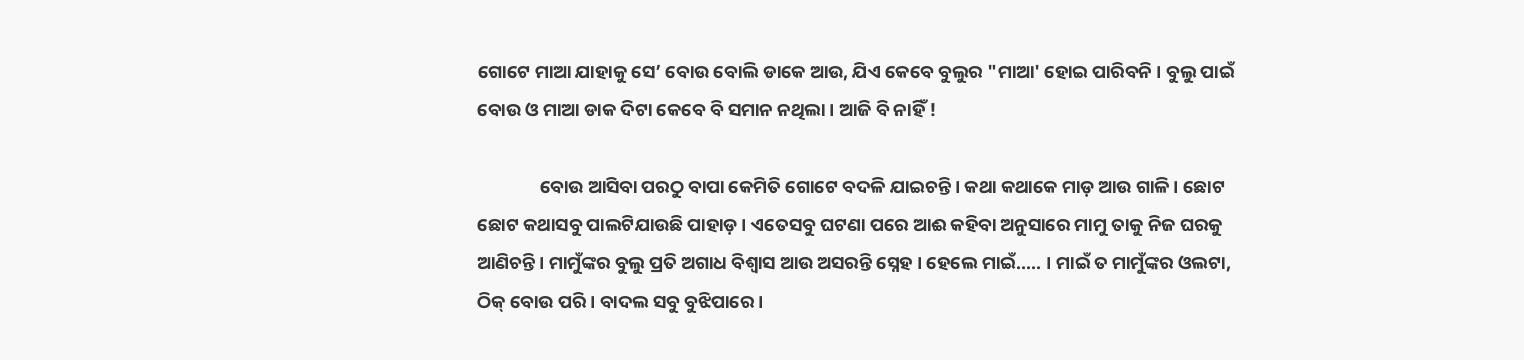ଗୋଟେ ମାଆ ଯାହାକୁ ସେ’ ବୋଉ ବୋଲି ଡାକେ ଆଉ, ଯିଏ କେବେ ବୁଲୁର "ମାଆ' ହୋଇ ପାରିବନି । ବୁଲୁ ପାଇଁ ବୋଉ ଓ ମାଆ ଡାକ ଦିଟା କେବେ ବି ସମାନ ନଥିଲା । ଆଜି ବି ନାହିଁ !

               ବୋଉ ଆସିବା ପରଠୁ ବାପା କେମିତି ଗୋଟେ ବଦଳି ଯାଇଚନ୍ତି । କଥା କଥାକେ ମାଡ଼ ଆଉ ଗାଳି । ଛୋଟ ଛୋଟ କଥାସବୁ ପାଲଟିଯାଉଛି ପାହାଡ଼ । ଏତେସବୁ ଘଟଣା ପରେ ଆଈ କହିବା ଅନୁସାରେ ମାମୁ ତାକୁ ନିଜ ଘରକୁ ଆଣିଚନ୍ତି । ମାମୁଁଙ୍କର ବୁଲୁ ପ୍ରତି ଅଗାଧ ବିଶ୍ୱାସ ଆଉ ଅସରନ୍ତି ସ୍ନେହ । ହେଲେ ମାଇଁ..... । ମାଇଁ ତ ମାମୁଁଙ୍କର ଓଲଟା, ଠିକ୍‍ ବୋଉ ପରି । ବାଦଲ ସବୁ ବୁଝିପାରେ ।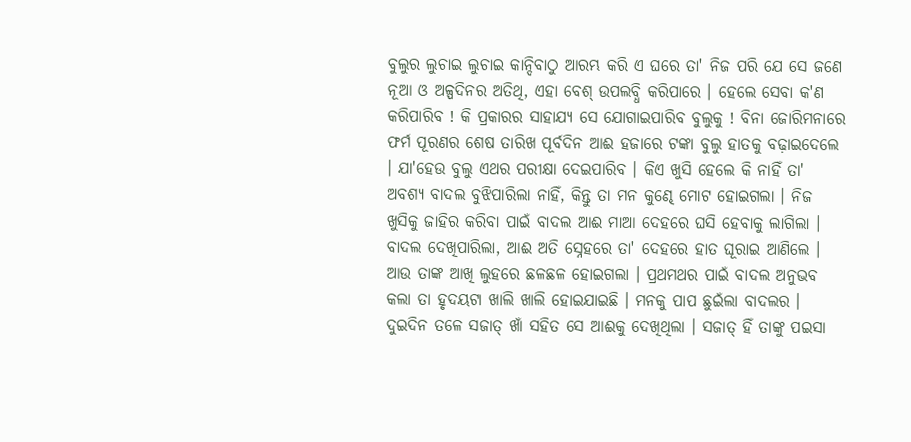ବୁଲୁର ଲୁଚାଇ ଲୁଚାଇ କାନ୍ଦିବାଠୁ ଆରମ୍ଭ କରି ଏ ଘରେ ତା' ନିଜ ପରି ଯେ ସେ ଜଣେ ନୂଆ ଓ ଅଳ୍ପଦିନର ଅତିଥି, ଏହା ବେଶ୍‍ ଉପଲବ୍ଧି କରିପାରେ । ହେଲେ ସେବା କ'ଣ କରିପାରିବ ! କି ପ୍ରକାରର ସାହାଯ୍ୟ ସେ ଯୋଗାଇପାରିବ ବୁଲୁକୁ ! ବିନା ଜୋରିମନାରେ ଫର୍ମ ପୂରଣର ଶେଷ ତାରିଖ ପୂର୍ବଦିନ ଆଈ ହଜାରେ ଟଙ୍କା ବୁଲୁ ହାତକୁ ବଢ଼ାଇଦେଲେ । ଯା'ହେଉ ବୁଲୁ ଏଥର ପରୀକ୍ଷା ଦେଇପାରିବ । କିଏ ଖୁସି ହେଲେ କି ନାହିଁ ତା' ଅବଶ୍ୟ ବାଦଲ ବୁଝିପାରିଲା ନାହିଁ, କିନ୍ତୁ ତା ମନ କୁଣ୍ଢେ ମୋଟ ହୋଇଗଲା । ନିଜ ଖୁସିକୁ ଜାହିର କରିବା ପାଇଁ ବାଦଲ ଆଈ ମାଆ ଦେହରେ ଘସି ହେବାକୁ ଲାଗିଲା । ବାଦଲ ଦେଖିପାରିଲା, ଆଈ ଅତି ସ୍ନେହରେ ତା' ଦେହରେ ହାତ ଘୂରାଇ ଆଣିଲେ । ଆଉ ତାଙ୍କ ଆଖି ଲୁହରେ ଛଳଛଳ ହୋଇଗଲା । ପ୍ରଥମଥର ପାଇଁ ବାଦଲ ଅନୁଭବ କଲା ତା ହୃଦୟଟା ଖାଲି ଖାଲି ହୋଇଯାଇଛି । ମନକୁ ପାପ ଛୁଇଁଲା ବାଦଲର । ଦୁଇଦିନ ତଳେ ସଜାତ୍‍ ଖାଁ ସହିତ ସେ ଆଈକୁ ଦେଖିଥିଲା । ସଜାତ୍‍ ହିଁ ତାଙ୍କୁ ପଇସା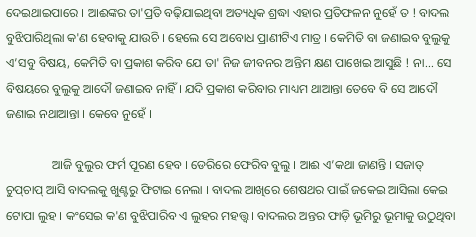ଦେଇଥାଇପାରେ । ଆଈଙ୍କର ତା'ପ୍ରତି ବଢ଼ିଯାଇଥିବା ଅତ୍ୟଧିକ ଶ୍ରଦ୍ଧା ଏହାର ପ୍ରତିଫଳନ ନୁହେଁ ତ ! ବାଦଲ ବୁଝିପାରିଥିଲା କ'ଣ ହେବାକୁ ଯାଉଚି । ହେଲେ ସେ ଅବୋଧ ପ୍ରାଣୀଟିଏ ମାତ୍ର । କେମିତି ବା ଜଣାଇବ ବୁଲୁକୁ ଏ’ସବୁ ବିଷୟ, କେମିତି ବା ପ୍ରକାଶ କରିବ ଯେ ତା' ନିଜ ଜୀବନର ଅନ୍ତିମ କ୍ଷଣ ପାଖେଇ ଆସୁଛି ! ନା... ସେ ବିଷୟରେ ବୁଲୁକୁ ଆଦୌ ଜଣାଇବ ନାହିଁ । ଯଦି ପ୍ରକାଶ କରିବାର ମାଧ୍ୟମ ଥାଆନ୍ତା ତେବେ ବି ସେ ଆଦୌ ଜଣାଇ ନଥାଆନ୍ତା । କେବେ ନୁହେଁ ।

               ଆଜି ବୁଲୁର ଫର୍ମ ପୂରଣ ହେବ । ଡେରିରେ ଫେରିବ ବୁଲୁ । ଆଈ ଏ’କଥା ଜାଣନ୍ତି । ସଜାତ୍‍ ଚୁପ୍‍ଚାପ୍‍ ଆସି ବାଦଲକୁ ଖୁଣ୍ଟରୁ ଫିଟାଇ ନେଲା । ବାଦଲ ଆଖିରେ ଶେଷଥର ପାଇଁ ଜକେଇ ଆସିଲା କେଇ ଟୋପା ଲୁହ । କଂସେଇ କ'ଣ ବୁଝିପାରିବ ଏ ଲୁହର ମହତ୍ତ୍ୱ । ବାଦଲର ଅନ୍ତର ଫାଡ଼ି ଭୂମିରୁ ଭୂମାକୁ ଉଠୁଥିବା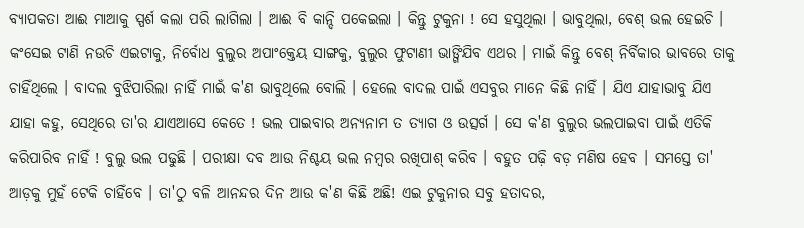ବ୍ୟାପକତା ଆଈ ମାଆକୁ ସ୍ପର୍ଶ କଲା ପରି ଲାଗିଲା । ଆଈ ବି କାନ୍ଦି ପକେଇଲା । କିନ୍ତୁ ଟୁକୁନା ! ସେ ହସୁଥିଲା । ଭାବୁଥିଲା, ବେଶ୍‍ ଭଲ ହେଇଚି । କଂସେଇ ଟାଣି ନଉଚି ଏଇଟାକୁ, ନିର୍ବୋଧ ବୁଲୁର ଅପାଂକ୍ତେୟ ସାଙ୍ଗକୁ, ବୁଲୁର ଫୁଟାଣୀ ଭାଙ୍ଗିଯିବ ଏଥର । ମାଇଁ କିନ୍ତୁ ବେଶ୍‍ ନିର୍ବିକାର ଭାବରେ ତାକୁ ଚାହିଁଥିଲେ । ବାଦଲ ବୁଝିପାରିଲା ନାହିଁ ମାଇଁ କ'ଣ ଭାବୁଥିଲେ ବୋଲି । ହେଲେ ବାଦଲ ପାଇଁ ଏସବୁର ମାନେ କିଛି ନାହିଁ । ଯିଏ ଯାହାଭାବୁ ଯିଏ ଯାହା କହୁ, ସେଥିରେ ତା'ର ଯାଏଆସେ କେତେ ! ଭଲ ପାଇବାର ଅନ୍ୟନାମ ତ ତ୍ୟାଗ ଓ ଉତ୍ସର୍ଗ । ସେ କ'ଣ ବୁଲୁର ଭଲପାଇବା ପାଇଁ ଏତିକି କରିପାରିବ ନାହିଁ ! ବୁଲୁ ଭଲ ପଢୁଛି । ପରୀକ୍ଷା ଦବ ଆଉ ନିଶ୍ଚୟ ଭଲ ନମ୍ୱର ରଖିପାଶ୍‍ କରିବ । ବହୁତ ପଢ଼ି ବଡ଼ ମଣିଷ ହେବ । ସମସ୍ତେ ତା' ଆଡ଼କୁ ମୁହଁ ଟେକି ଚାହିଁବେ । ତା'ଠୁ ବଳି ଆନନ୍ଦର ଦିନ ଆଉ କ'ଣ କିଛି ଅଛି! ଏଇ ଟୁକୁନାର ସବୁ ହତାଦର,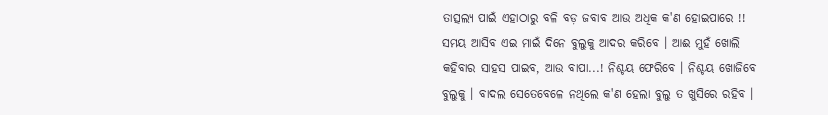ତାତ୍ସଲ୍ୟ ପାଇଁ ଏହାଠାରୁ ବଳି ବଡ଼ ଜବାବ ଆଉ ଅଧିକ କ'ଣ ହୋଇପାରେ !! ସମୟ ଆସିବ ଏଇ ମାଇଁ ଦିନେ ବୁଲୁକୁ ଆଦର କରିବେ । ଆଈ ମୁହଁ ଖୋଲି କହିବାର ସାହସ ପାଇବ, ଆଉ ବାପା...! ନିଶ୍ଚୟ ଫେରିବେ । ନିଶ୍ଚୟ ଖୋଜିବେ ବୁଲୁକୁ । ବାଦଲ ସେତେବେଳେ ନଥିଲେ କ'ଣ ହେଲା ବୁଲୁ ତ ଖୁସିରେ ରହିବ ।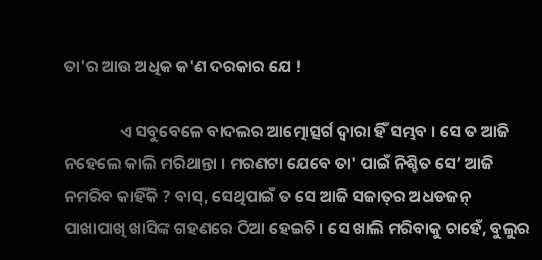ତା'ର ଆଉ ଅଧିକ କ'ଣ ଦରକାର ଯେ !

               ଏ ସବୁବେଳେ ବାଦଲର ଆତ୍ମୋତ୍ସର୍ଗ ଦ୍ୱାରା ହିଁ ସମ୍ଭବ । ସେ ତ ଆଜି ନହେଲେ କାଲି ମରିଥାନ୍ତା । ମରଣଟା ଯେବେ ତା' ପାଇଁ ନିଶ୍ଚିତ ସେ’ ଆଜି ନମରିବ କାହିଁକି ? ବାସ୍‍, ସେଥିପାଇଁ ତ ସେ ଆଜି ସଜାତ୍‍ର ଅଧଡଜନ୍‍ ପାଖାପାଖି ଖାସିଙ୍କ ଗହଣରେ ଠିଆ ହେଇଚି । ସେ ଖାଲି ମରିବାକୁ ଚାହେଁ, ବୁଲୁର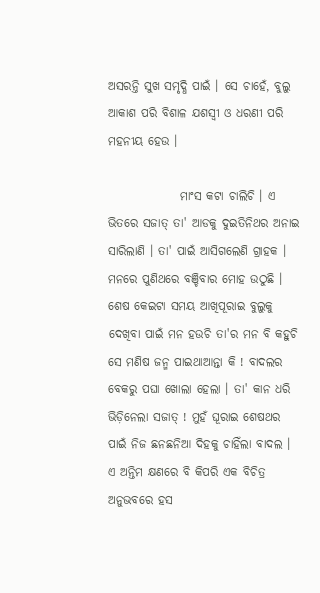ଅସରନ୍ତି ସୁଖ ସମୃଦ୍ଧି ପାଇଁ । ସେ ଚାହେଁ, ବୁଲୁ ଆକାଶ ପରି ବିଶାଳ ଯଶସ୍ୱୀ ଓ ଧରଣୀ ପରି ମହନୀୟ ହେଉ ।

               ମାଂସ କଟା ଚାଲିଚି । ଏ ଭିତରେ ସଜାତ୍‍ ତା' ଆଡକୁ ଦୁଇତିନିଥର ଅନାଇ ସାରିଲାଣି । ତା' ପାଇଁ ଆସିଗଲେଣି ଗ୍ରାହକ । ମନରେ ପୁଣିଥରେ ବଞ୍ଚିବାର ମୋହ ଉଠୁଛି । ଶେଷ କେଇଟା ସମୟ ଆଖିପୂରାଇ ବୁଲୁକୁ ଦେଖିବା ପାଇଁ ମନ ହଉଚି ତା'ର ମନ ବି କହୁଚି ସେ ମଣିଷ ଜନ୍ମ ପାଇଥାଆନ୍ତା କି ! ବାଦଲର ବେକରୁ ପଘା ଖୋଲା ହେଲା । ତା' କାନ ଧରି ଭିଡ଼ିନେଲା ସଜାତ୍‍ ! ମୁହଁ ଘୂରାଇ ଶେଷଥର ପାଇଁ ନିଜ ଛନଛନିଆ ଦିହକୁ ଚାହିଁଲା ବାଦଲ । ଏ ଅନ୍ତିମ କ୍ଷଣରେ ବି କିପରି ଏକ ବିଚିତ୍ର ଅନୁଭବରେ ହସ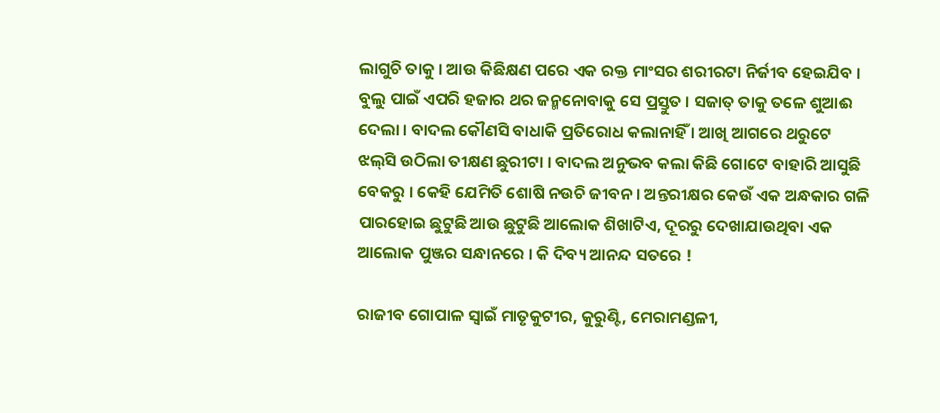ଲାଗୁଚି ତାକୁ । ଆଉ କିଛିକ୍ଷଣ ପରେ ଏକ ରକ୍ତ ମାଂସର ଶରୀରଟା ନିର୍ଜୀବ ହେଇଯିବ । ବୁଲୁ ପାଇଁ ଏପରି ହଜାର ଥର ଜନ୍ମନୋବାକୁ ସେ ପ୍ରସ୍ତୁତ । ସଜାତ୍‍ ତାକୁ ତଳେ ଶୁଆଈ ଦେଲା । ବାଦଲ କୌଣସି ବାଧାକି ପ୍ରତିରୋଧ କଲାନାହିଁ । ଆଖି ଆଗରେ ଥରୁଟେ ଝଲ୍‍ସି ଉଠିଲା ତୀକ୍ଷଣ ଛୁରୀଟା । ବାଦଲ ଅନୁଭବ କଲା କିଛି ଗୋଟେ ବାହାରି ଆସୁଛି ବେକରୁ । କେହି ଯେମିତି ଶୋଷି ନଉଚି ଜୀବନ । ଅନ୍ତରୀକ୍ଷର କେଉଁ ଏକ ଅନ୍ଧକାର ଗଳି ପାରହୋଇ ଛୁଟୁଛି ଆଉ ଛୁଟୁଛି ଆଲୋକ ଶିଖାଟିଏ, ଦୂରରୁ ଦେଖାଯାଉଥିବା ଏକ ଆଲୋକ ପୁଞ୍ଜର ସନ୍ଧାନରେ । କି ଦିବ୍ୟ ଆନନ୍ଦ ସତରେ !

ରାଜୀବ ଗୋପାଳ ସ୍ଵାଇଁ ମାତୃକୁଟୀର, କୁରୁଣ୍ଟି, ମେରାମଣ୍ଡଳୀ,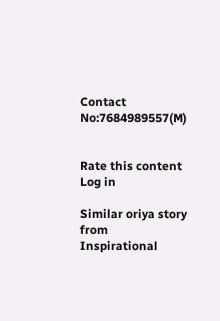Contact No:7684989557(M)


Rate this content
Log in

Similar oriya story from Inspirational